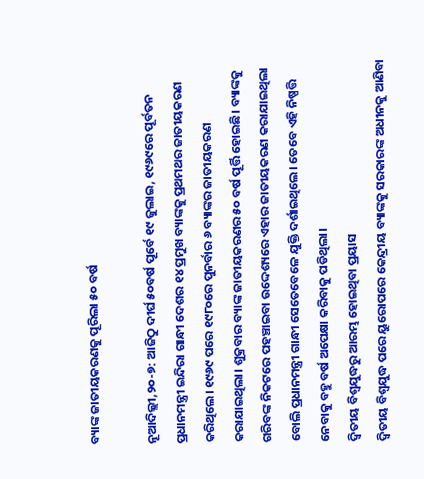ବ୍ୟାଙ୍କ ଜାତୀୟକରଣକୁ ପୂରିଲା ୫୦ ବର୍ଷ

ନୂଆଦିଲ୍ଲୀ,୨୦-୭: ଆଜିଠୁ ଦୀର୍ଘ ୫୦ବର୍ଷ ପୂର୍ବେ ୧୯ ଜୁଲାଇ, ୧୯୬୯ରେ ପୂର୍ବତନ ପ୍ରଧାନମନ୍ତ୍ରୀ ଇନ୍ଦିରା ଗାନ୍ଧୀ ଦେଶର ୧୪ ପ୍ରମୁଖ ବ୍ୟାଙ୍କକୁ ପ୍ରଥମଥର ଜାତୀୟକରଣ କରିଥିଲେ। ୧୯୬୯ ପରେ ୧୯୮୦ରେ ପୁନର୍ବାର ୬ ବ୍ୟାଙ୍କର ଜାତୀୟକରଣ କରାଯାଇଥିଲା। ଶୁକ୍ରବାର ବ୍ୟାଙ୍କ ଜାତୀୟକରଣର ୫୦ ବର୍ଷ ପୂର୍ତ୍ତି ହୋଇଛି। ବ୍ୟାଙ୍କକୁ ଗରିବଙ୍କ ନିକଟରେ ପହଞ୍ଚାଇବା ଉଦ୍ଦେଶ୍ୟରେ ଏହାର ଜାତୀୟକରଣ କରାଯାଇଥିଲା ବୋଲି ପ୍ରଧାନମନ୍ତ୍ରୀ ଗାନ୍ଧୀ ସେତେବେଳେ ଯୁକ୍ତି ଦର୍ଶାଇଥିଲେ। ତେବେ ଏହି ନିଷ୍ପତ୍ତି ନେବାକୁ ବହୁ ବର୍ଷ ଅପେକ୍ଷା କରିବାକୁ ପଡିଥିଲା।
ଦ୍ୱିତୀୟ ବିଶ୍ୱଯୁଦ୍ଧରୁ ଆରମ୍ଭ ହୋଇଥିବା ପ୍ରୟାସ
ଦ୍ୱିତୀୟ ବିଶ୍ୱଯୁଦ୍ଧ ପରେ ୟୁରୋପରେ କେନ୍ଦ୍ରୀୟ ବ୍ୟାଙ୍କକୁ ସରକାରଙ୍କ ଅଧୀନକୁ ଆଣିବା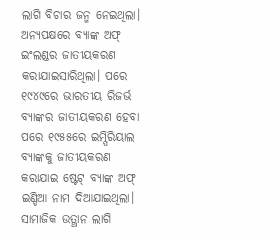ଲାଗି ବିଚାର ଜନ୍ମ ନେଇଥିଲା। ଅନ୍ୟପକ୍ଷରେ ବ୍ୟାଙ୍କ ଅଫ୍‌ ଇଂଲଣ୍ଡର ଜାତୀୟକରଣ କରାଯାଇସାରିଥିଲା। ପରେ ୧୯୪୯ରେ ଭାରତୀୟ ରିଜର୍ଭ ବ୍ୟାଙ୍କର ଜାତୀୟକରଣ ହେବା ପରେ ୧୯୫୫ରେ ଇମ୍ପିରିୟାଲ ବ୍ୟାଙ୍କକୁ ଜାତୀୟକରଣ କରାଯାଇ ଷ୍ଟେଟ୍‌ ବ୍ୟାଙ୍କ ଅଫ୍‌ ଇଣ୍ଡିଆ ନାମ ଦିଆଯାଇଥିଲା।
ସାମାଜିକ ଉତ୍ଥାନ ଲାଗି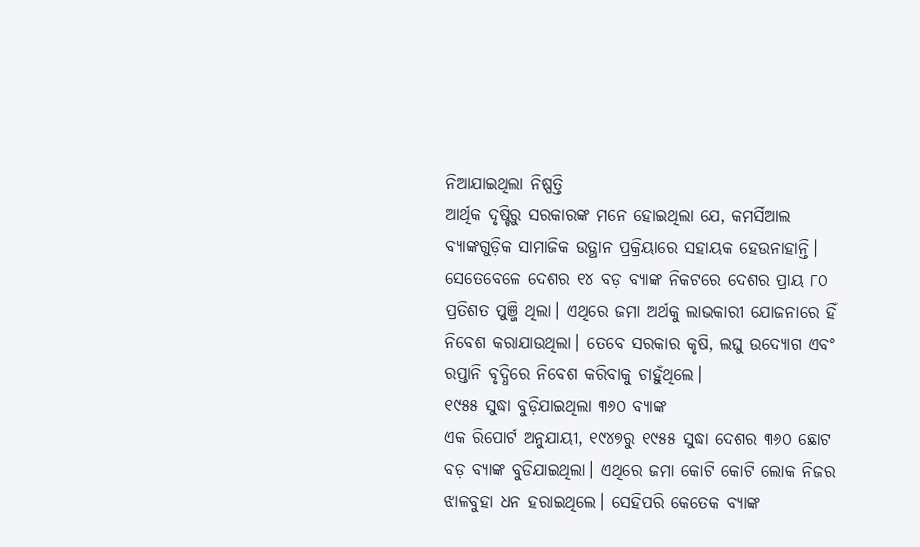ନିଆଯାଇଥିଲା ନିଷ୍ପତ୍ତି
ଆର୍ଥିକ ଦୃଷ୍ଟିରୁ ସରକାରଙ୍କ ମନେ ହୋଇଥିଲା ଯେ, କମର୍ସିଆଲ ବ୍ୟାଙ୍କଗୁଡ଼ିକ ସାମାଜିକ ଉତ୍ଥାନ ପ୍ରକ୍ରିୟାରେ ସହାୟକ ହେଉନାହାନ୍ତି। ସେତେବେଳେ ଦେଶର ୧୪ ବଡ଼ ବ୍ୟାଙ୍କ ନିକଟରେ ଦେଶର ପ୍ରାୟ ୮୦ ପ୍ରତିଶତ ପୁଞ୍ଜି ଥିଲା। ଏଥିରେ ଜମା ଅର୍ଥକୁ ଲାଭକାରୀ ଯୋଜନାରେ ହିଁ ନିବେଶ କରାଯାଉଥିଲା। ତେବେ ସରକାର କୃଷି, ଲଘୁ ଉଦ୍ୟୋଗ ଏବଂ ରପ୍ତାନି ବୃଦ୍ଧିରେ ନିବେଶ କରିବାକୁ ଚାହୁଁଥିଲେ।
୧୯୫୫ ସୁଦ୍ଧା ବୁଡ଼ିଯାଇଥିଲା ୩୬୦ ବ୍ୟାଙ୍କ
ଏକ ରିପୋର୍ଟ ଅନୁଯାୟୀ, ୧୯୪୭ରୁ ୧୯୫୫ ସୁଦ୍ଧା ଦେଶର ୩୬୦ ଛୋଟ ବଡ଼ ବ୍ୟାଙ୍କ ବୁଡିଯାଇଥିଲା। ଏଥିରେ ଜମା କୋଟି କୋଟି ଲୋକ ନିଜର ଝାଳବୁହା ଧନ ହରାଇଥିଲେ। ସେହିପରି କେତେକ ବ୍ୟାଙ୍କ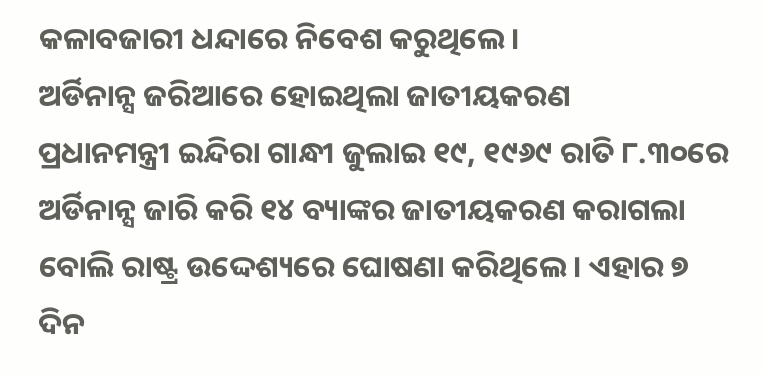କଳାବଜାରୀ ଧନ୍ଦାରେ ନିବେଶ କରୁଥିଲେ।
ଅର୍ଡିନାନ୍ସ ଜରିଆରେ ହୋଇଥିଲା ଜାତୀୟକରଣ
ପ୍ରଧାନମନ୍ତ୍ରୀ ଇନ୍ଦିରା ଗାନ୍ଧୀ ଜୁଲାଇ ୧୯, ୧୯୬୯ ରାତି ୮.୩୦ରେ ଅର୍ଡିନାନ୍ସ ଜାରି କରି ୧୪ ବ୍ୟାଙ୍କର ଜାତୀୟକରଣ କରାଗଲା ବୋଲି ରାଷ୍ଟ୍ର ଉଦ୍ଦେଶ୍ୟରେ ଘୋଷଣା କରିଥିଲେ। ଏହାର ୭ ଦିନ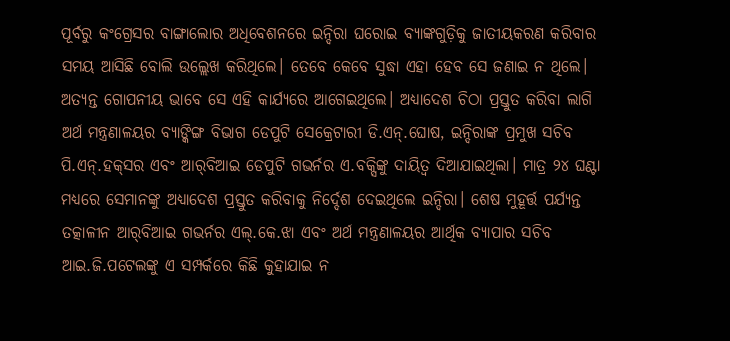ପୂର୍ବରୁ କଂଗ୍ରେସର ବାଙ୍ଗାଲୋର ଅଧିବେଶନରେ ଇନ୍ଦିରା ଘରୋଇ ବ୍ୟାଙ୍କଗୁଡ଼ିକୁ ଜାତୀୟକରଣ କରିବାର ସମୟ ଆସିଛି ବୋଲି ଉଲ୍ଲେଖ କରିଥିଲେ। ତେବେ କେବେ ସୁଦ୍ଧା ଏହା ହେବ ସେ ଜଣାଇ ନ ଥିଲେ। ଅତ୍ୟନ୍ତ ଗୋପନୀୟ ଭାବେ ସେ ଏହି କାର୍ଯ୍ୟରେ ଆଗେଇଥିଲେ। ଅଧ୍ୟାଦେଶ ଚିଠା ପ୍ରସ୍ତୁତ କରିବା ଲାଗି ଅର୍ଥ ମନ୍ତ୍ରଣାଳୟର ବ୍ୟାଙ୍କିଙ୍ଗ ବିଭାଗ ଡେପୁଟି ସେକ୍ରେଟାରୀ ଡି.ଏନ୍‌.ଘୋଷ, ଇନ୍ଦିରାଙ୍କ ପ୍ରମୁଖ ସଚିବ ପି.ଏନ୍‌.ହକ୍‌ସର ଏବଂ ଆର୍‌ବିଆଇ ଡେପୁଟି ଗଭର୍ନର ଏ.ବକ୍ସିଙ୍କୁ ଦାୟିତ୍ୱ ଦିଆଯାଇଥିଲା। ମାତ୍ର ୨୪ ଘଣ୍ଟା ମଧ୍ୟରେ ସେମାନଙ୍କୁ ଅଧ୍ୟାଦେଶ ପ୍ରସ୍ତୁତ କରିବାକୁ ନିର୍ଦ୍ଦେଶ ଦେଇଥିଲେ ଇନ୍ଦିରା। ଶେଷ ମୁହୂର୍ତ୍ତ ପର୍ଯ୍ୟନ୍ତ ତତ୍କାଳୀନ ଆର୍‌ବିଆଇ ଗଭର୍ନର ଏଲ୍‌.କେ.ଝା ଏବଂ ଅର୍ଥ ମନ୍ତ୍ରଣାଳୟର ଆର୍ଥିକ ବ୍ୟାପାର ସଚିବ ଆଇ.ଜି.ପଟେଲଙ୍କୁ ଏ ସମ୍ପର୍କରେ କିଛି କୁହାଯାଇ ନ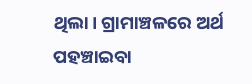ଥିଲା। ଗ୍ରାମାଞ୍ଚଳରେ ଅର୍ଥ ପହଞ୍ଚାଇବା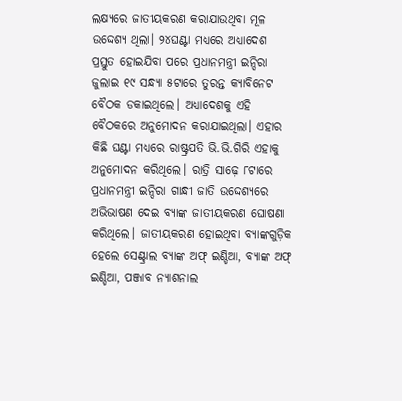ଲକ୍ଷ୍ୟରେ ଜାତୀୟକରଣ କରାଯାଉଥିବା ମୂଳ ଉଦ୍ଦେଶ୍ୟ ଥିଲା। ୨୪ଘଣ୍ଟା ମଧ୍ୟରେ ଅଧ୍ୟାଦେଶ ପ୍ରସ୍ତୁତ ହୋଇଯିବା ପରେ ପ୍ରଧାନମନ୍ତ୍ରୀ ଇନ୍ଦିରା ଜୁଲାଇ ୧୯ ସନ୍ଧ୍ୟା ୫ଟାରେ ତୁରନ୍ତ କ୍ୟାବିନେଟ ବୈଠକ ଡକାଇଥିଲେ। ଅଧ୍ୟାଦେଶକୁ ଏହି ବୈଠକରେ ଅନୁମୋଦନ କରାଯାଇଥିଲା। ଏହାର କିଛି ଘଣ୍ଟା ମଧ୍ୟରେ ରାଷ୍ଟ୍ରପତି ଭି.ଭି.ଗିରି ଏହାକୁ ଅନୁମୋଦନ କରିଥିଲେ। ରାତ୍ରି ସାଢ଼େ ୮ଟାରେ ପ୍ରଧାନମନ୍ତ୍ରୀ ଇନ୍ଦିରା ଗାନ୍ଧୀ ଜାତି ଉଦ୍ଦେଶ୍ୟରେ ଅଭିଭାଷଣ ଦେଇ ବ୍ୟାଙ୍କ ଜାତୀୟକରଣ ଘୋଷଣା କରିଥିଲେ। ଜାତୀୟକରଣ ହୋଇଥିବା ବ୍ୟାଙ୍କଗୁଡ଼ିକ ହେଲେ ସେଣ୍ଟ୍ରାଲ ବ୍ୟାଙ୍କ ଅଫ୍‌ ଇଣ୍ଡିଆ, ବ୍ୟାଙ୍କ ଅଫ୍‌ ଇଣ୍ଡିଆ, ପଞ୍ଜାବ ନ୍ୟାଶନାଲ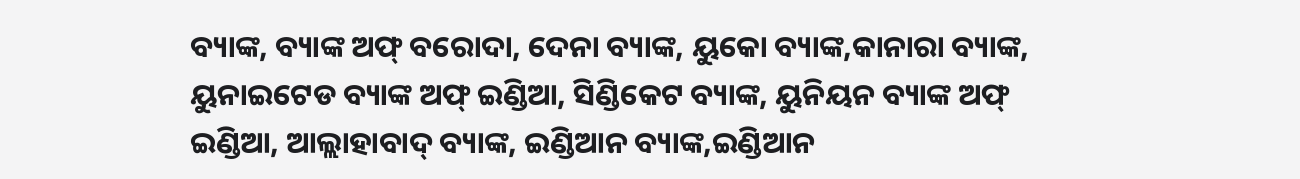ବ୍ୟାଙ୍କ, ବ୍ୟାଙ୍କ ଅଫ୍‌ ବରୋଦା, ଦେନା ବ୍ୟାଙ୍କ, ୟୁକୋ ବ୍ୟାଙ୍କ,କାନାରା ବ୍ୟାଙ୍କ, ୟୁନାଇଟେଡ ବ୍ୟାଙ୍କ ଅଫ୍‌ ଇଣ୍ଡିଆ, ସିଣ୍ଡିକେଟ ବ୍ୟାଙ୍କ, ୟୁନିୟନ ବ୍ୟାଙ୍କ ଅଫ୍‌ ଇଣ୍ଡିଆ, ଆଲ୍ଲାହାବାଦ୍‌ ବ୍ୟାଙ୍କ, ଇଣ୍ଡିଆନ ବ୍ୟାଙ୍କ,ଇଣ୍ଡିଆନ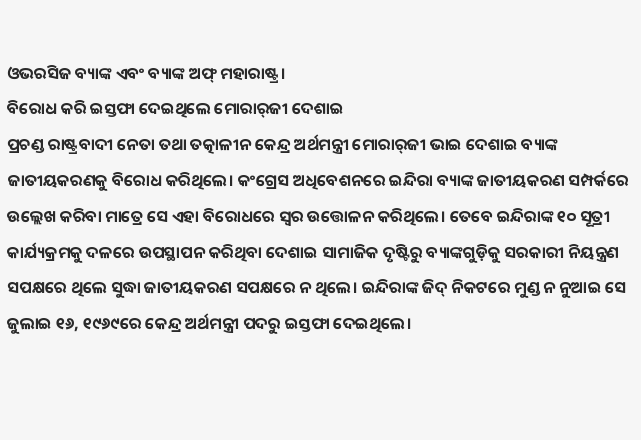ଓଭରସିଜ ବ୍ୟାଙ୍କ ଏବଂ ବ୍ୟାଙ୍କ ଅଫ୍‌ ମହାରାଷ୍ଟ୍ର।
ବିରୋଧ କରି ଇସ୍ତଫା ଦେଇଥିଲେ ମୋରାର୍‌ଜୀ ଦେଶାଇ
ପ୍ରଚଣ୍ଡ ରାଷ୍ଟ୍ରବାଦୀ ନେତା ତଥା ତତ୍କାଳୀନ କେନ୍ଦ୍ର ଅର୍ଥମନ୍ତ୍ରୀ ମୋରାର୍‌ଜୀ ଭାଇ ଦେଶାଇ ବ୍ୟାଙ୍କ ଜାତୀୟକରଣକୁ ବିରୋଧ କରିଥିଲେ। କଂଗ୍ରେସ ଅଧିବେଶନରେ ଇନ୍ଦିରା ବ୍ୟାଙ୍କ ଜାତୀୟକରଣ ସମ୍ପର୍କରେ ଉଲ୍ଲେଖ କରିବା ମାତ୍ରେ ସେ ଏହା ବିରୋଧରେ ସ୍ବର ଉତ୍ତୋଳନ କରିଥିଲେ। ତେବେ ଇନ୍ଦିରାଙ୍କ ୧୦ ସୂତ୍ରୀ କାର୍ଯ୍ୟକ୍ରମକୁ ଦଳରେ ଉପସ୍ଥାପନ କରିଥିବା ଦେଶାଇ ସାମାଜିକ ଦୃଷ୍ଟିରୁ ବ୍ୟାଙ୍କଗୁଡ଼ିକୁ ସରକାରୀ ନିୟନ୍ତ୍ରଣ ସପକ୍ଷରେ ଥିଲେ ସୁଦ୍ଧା ଜାତୀୟକରଣ ସପକ୍ଷରେ ନ ଥିଲେ। ଇନ୍ଦିରାଙ୍କ ଜିଦ୍‌ ନିକଟରେ ମୁଣ୍ଡ ନ ନୁଆଇ ସେ ଜୁଲାଇ ୧୬, ୧୯୬୯ରେ କେନ୍ଦ୍ର ଅର୍ଥମନ୍ତ୍ରୀ ପଦରୁ ଇସ୍ତଫା ଦେଇଥିଲେ।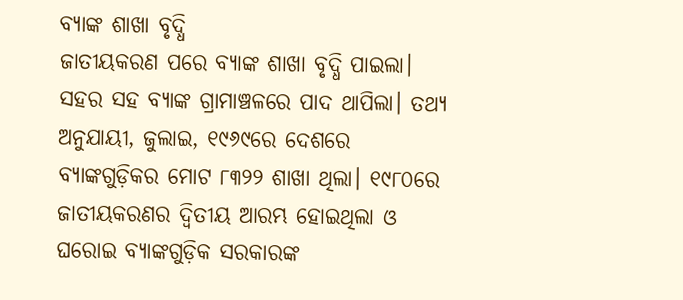ବ୍ୟାଙ୍କ ଶାଖା ବୃଦ୍ଧି
ଜାତୀୟକରଣ ପରେ ବ୍ୟାଙ୍କ ଶାଖା ବୃଦ୍ଧି ପାଇଲା। ସହର ସହ ବ୍ୟାଙ୍କ ଗ୍ରାମାଞ୍ଚଳରେ ପାଦ ଥାପିଲା। ତଥ୍ୟ ଅନୁଯାୟୀ, ଜୁଲାଇ, ୧୯୬୯ରେ ଦେଶରେ ବ୍ୟାଙ୍କଗୁଡ଼ିକର ମୋଟ ୮୩୨୨ ଶାଖା ଥିଲା। ୧୯୮୦ରେ ଜାତୀୟକରଣର ଦ୍ୱିତୀୟ ଆରମ୍ଭ ହୋଇଥିଲା ଓ ଘରୋଇ ବ୍ୟାଙ୍କଗୁଡ଼ିକ ସରକାରଙ୍କ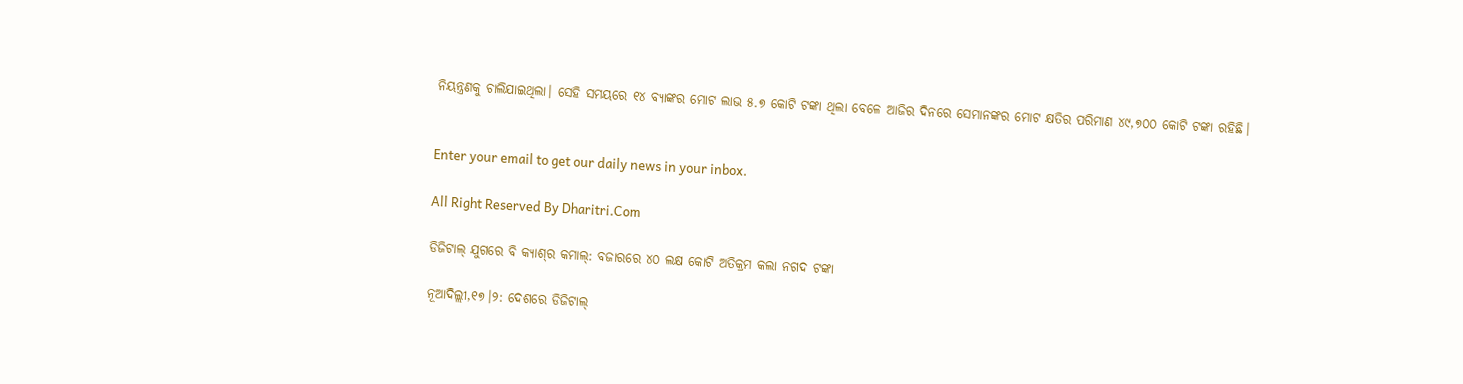ନିୟନ୍ତ୍ରଣକୁ ଚାଲିଯାଇଥିଲା। ସେହି ସମୟରେ ୧୪ ବ୍ୟାଙ୍କର ମୋଟ ଲାଭ ୫.୭ କୋଟି ଟଙ୍କା ଥିଲା ବେଳେ ଆଜିର ଦିନରେ ସେମାନଙ୍କର ମୋଟ କ୍ଷତିର ପରିମାଣ ୪୯,୭୦୦ କୋଟି ଟଙ୍କା ରହିଛି।


Enter your email to get our daily news in your inbox.

All Right Reserved By Dharitri.Com

ଡିଜିଟାଲ୍ ଯୁଗରେ ବି କ୍ୟାଶ୍‌ର କମାଲ୍: ବଜାରରେ ୪୦ ଲକ୍ଷ କୋଟି ଅତିକ୍ରମ କଲା ନଗଦ ଟଙ୍କା

ନୂଆଦିଲ୍ଲୀ,୧୭।୨: ଦେଶରେ ଡିଜିଟାଲ୍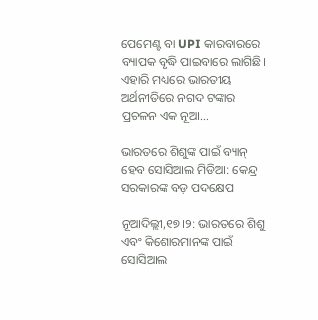ପେମେଣ୍ଟ ବା UPI କାରବାରରେ ବ୍ୟାପକ ବୃଦ୍ଧି ପାଇବାରେ ଲାଗିଛି। ଏହାରି ମଧ୍ୟରେ ଭାରତୀୟ ଅର୍ଥନୀତିରେ ନଗଦ ଟଙ୍କାର ପ୍ରଚଳନ ଏକ ନୂଆ…

ଭାରତରେ ଶିଶୁଙ୍କ ପାଇଁ ବ୍ୟାନ୍ ହେବ ସୋସିଆଲ ମିଡିଆ: କେନ୍ଦ୍ର ସରକାରଙ୍କ ବଡ଼ ପଦକ୍ଷେପ

ନୂଆଦିଲ୍ଲୀ,୧୭।୨: ଭାରତରେ ଶିଶୁ ଏବଂ କିଶୋରମାନଙ୍କ ପାଇଁ ସୋସିଆଲ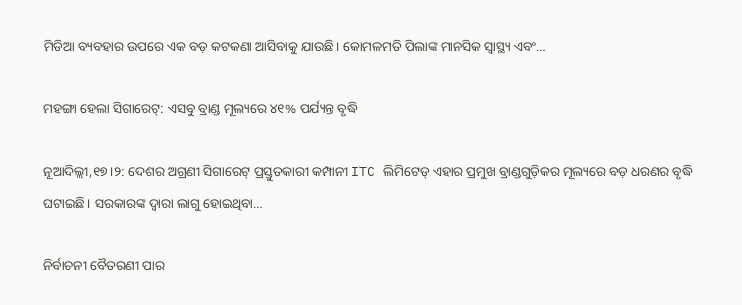ମିଡିଆ ବ୍ୟବହାର ଉପରେ ଏକ ବଡ଼ କଟକଣା ଆସିବାକୁ ଯାଉଛି। କୋମଳମତି ପିଲାଙ୍କ ମାନସିକ ସ୍ୱାସ୍ଥ୍ୟ ଏବଂ…

ମହଙ୍ଗା ହେଲା ସିଗାରେଟ୍‌: ଏସବୁ ବ୍ରାଣ୍ଡ ମୂଲ୍ୟରେ ୪୧% ପର୍ଯ୍ୟନ୍ତ ବୃଦ୍ଧି

ନୂଆଦିଲ୍ଲୀ,୧୭।୨: ଦେଶର ଅଗ୍ରଣୀ ସିଗାରେଟ୍ ପ୍ରସ୍ତୁତକାରୀ କମ୍ପାନୀ ITC ଲିମିଟେଡ୍ ଏହାର ପ୍ରମୁଖ ବ୍ରାଣ୍ଡଗୁଡ଼ିକର ମୂଲ୍ୟରେ ବଡ଼ ଧରଣର ବୃଦ୍ଧି ଘଟାଇଛି। ସରକାରଙ୍କ ଦ୍ୱାରା ଲାଗୁ ହୋଇଥିବା…

ନିର୍ବାଚନୀ ବୈତରଣୀ ପାର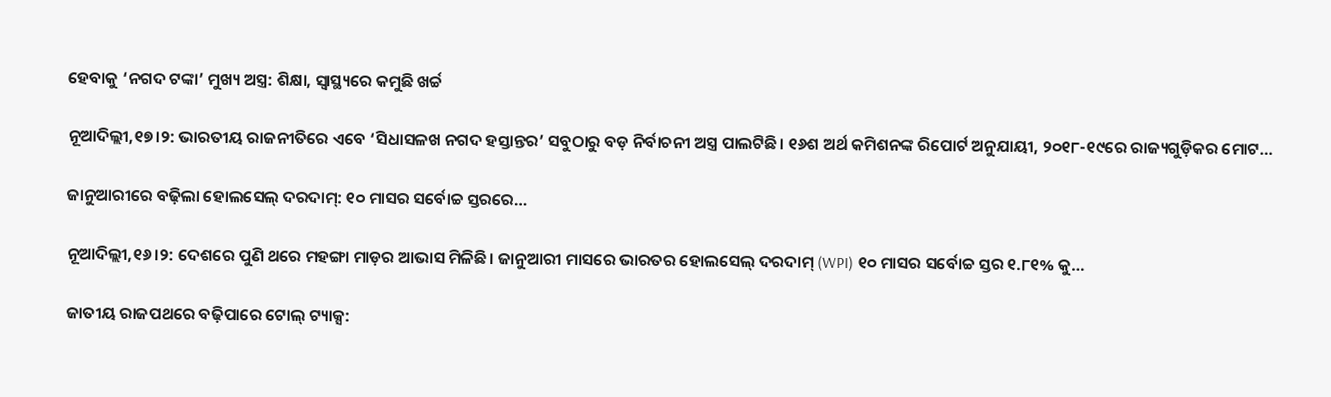ହେବାକୁ ‘ନଗଦ ଟଙ୍କା’ ମୁଖ୍ୟ ଅସ୍ତ୍ର: ଶିକ୍ଷା, ସ୍ୱାସ୍ଥ୍ୟରେ କମୁଛି ଖର୍ଚ୍ଚ

ନୂଆଦିଲ୍ଲୀ,୧୭।୨: ଭାରତୀୟ ରାଜନୀତିରେ ଏବେ ‘ସିଧାସଳଖ ନଗଦ ହସ୍ତାନ୍ତର’ ସବୁଠାରୁ ବଡ଼ ନିର୍ବାଚନୀ ଅସ୍ତ୍ର ପାଲଟିଛି। ୧୬ଶ ଅର୍ଥ କମିଶନଙ୍କ ରିପୋର୍ଟ ଅନୁଯାୟୀ, ୨୦୧୮-୧୯ରେ ରାଜ୍ୟଗୁଡ଼ିକର ମୋଟ…

ଜାନୁଆରୀରେ ବଢ଼ିଲା ହୋଲସେଲ୍ ଦରଦାମ୍: ୧୦ ମାସର ସର୍ବୋଚ୍ଚ ସ୍ତରରେ…

ନୂଆଦିଲ୍ଲୀ,୧୬।୨: ଦେଶରେ ପୁଣି ଥରେ ମହଙ୍ଗା ମାଡ଼ର ଆଭାସ ମିଳିଛି। ଜାନୁଆରୀ ମାସରେ ଭାରତର ହୋଲସେଲ୍ ଦରଦାମ୍ (WPI) ୧୦ ମାସର ସର୍ବୋଚ୍ଚ ସ୍ତର ୧.୮୧% କୁ…

ଜାତୀୟ ରାଜପଥରେ ବଢ଼ିପାରେ ଟୋଲ୍ ଟ୍ୟାକ୍ସ: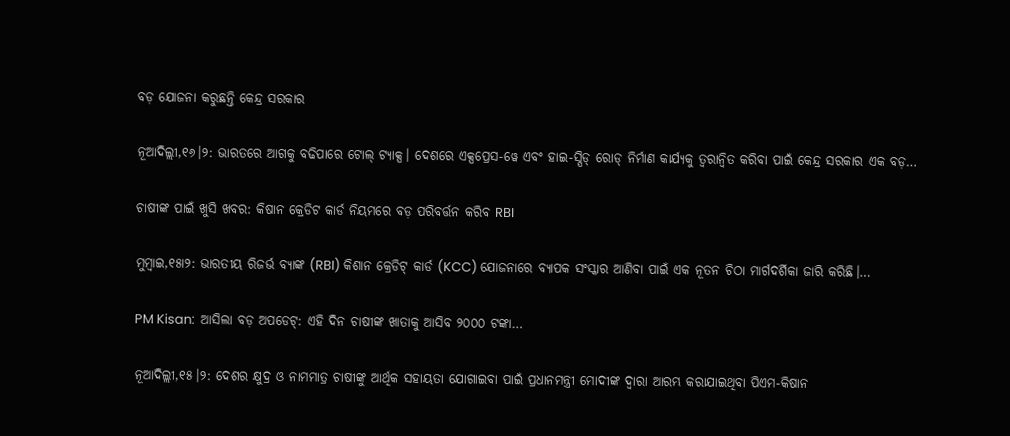ବଡ଼ ଯୋଜନା କରୁଛନ୍ତି କେନ୍ଦ୍ର ସରକାର

ନୂଆଦିଲ୍ଲୀ,୧୬।୨: ଭାରତରେ ଆଗକୁ ବଢିପାରେ ଟୋଲ୍ ଟ୍ୟାକ୍ସ। ଦେଶରେ ଏକ୍ସପ୍ରେସ-ୱେ ଏବଂ ହାଇ-ସ୍ପିଡ୍ ରୋଡ୍ ନିର୍ମାଣ କାର୍ଯ୍ୟକୁ ତ୍ୱରାନ୍ୱିତ କରିବା ପାଇଁ କେନ୍ଦ୍ର ସରକାର ଏକ ବଡ଼…

ଚାଷୀଙ୍କ ପାଇଁ ଖୁସି ଖବର: କିଷାନ କ୍ରେଡିଟ କାର୍ଡ ନିୟମରେ ବଡ଼ ପରିବର୍ତ୍ତନ କରିବ RBI

ମୁମ୍ବାଇ,୧୫ା୨: ଭାରତୀୟ ରିଜର୍ଭ ବ୍ୟାଙ୍କ (RBI) କିଶାନ କ୍ରେଡିଟ୍ କାର୍ଡ (KCC) ଯୋଜନାରେ ବ୍ୟାପକ ସଂସ୍କାର ଆଣିବା ପାଇଁ ଏକ ନୂତନ ଚିଠା ମାର୍ଗଦର୍ଶିକା ଜାରି କରିଛି।…

PM Kisan:  ଆସିଲା ବଡ଼ ଅପଡେଟ୍‌: ଏହି ଦିନ ଚାଷୀଙ୍କ ଖାତାକୁ ଆସିବ ୨୦୦୦ ଟଙ୍କା…

ନୂଆଦିଲ୍ଲୀ,୧୫।୨: ଦେଶର କ୍ଷୁଦ୍ର ଓ ନାମମାତ୍ର ଚାଷୀଙ୍କୁ ଆର୍ଥିକ ସହାୟତା ଯୋଗାଇବା ପାଇଁ ପ୍ରଧାନମନ୍ତ୍ରୀ ମୋଦୀଙ୍କ ଦ୍ୱାରା ଆରମ୍ଭ କରାଯାଇଥିବା ପିଏମ-କିଷାନ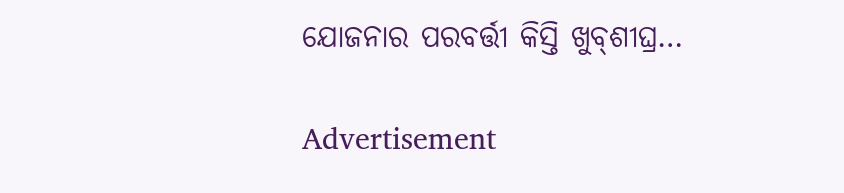ଯୋଜନାର ପରବର୍ତ୍ତୀ କିସ୍ତି ଖୁବ୍‌ଶୀଘ୍ର…

Advertisement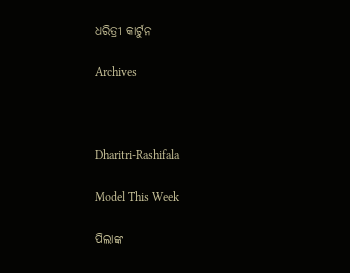ଧରିତ୍ରୀ କାର୍ଟୁନ

Archives



Dharitri-Rashifala

Model This Week

ପିଲାଙ୍କ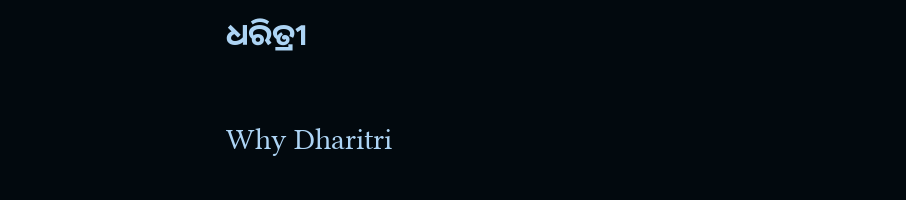ଧରିତ୍ରୀ

Why Dharitri